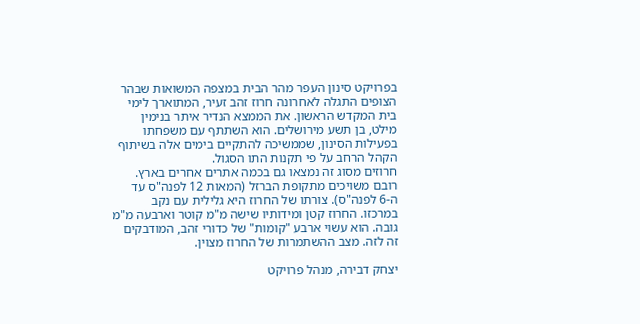בפרויקט סינון העפר מהר הבית במצפה המשואות שבהר הצופים התגלה לאחרונה חרוז זהב זעיר, המתוארך לימי בית המקדש הראשון. את הממצא הנדיר איתר בנימין מילט, בן תשע מירושלים. הוא השתתף עם משפחתו בפעילות הסינון, שממשיכה להתקיים בימים אלה בשיתוף הקהל הרחב על פי תקנות התו הסגול.
חרוזים מסוג זה נמצאו גם בכמה אתרים אחרים בארץ. רובם משויכים מתקופת הברזל (המאות 12 לפנה"ס עד ה-6 לפנה"ס). צורתו של החרוז היא גלילית עם נקב במרכזו. החרוז קטן ומידותיו שישה מ"מ קוטר וארבעה מ"מ גובה. הוא עשוי ארבע "קומות" של כדורי זהב, המודבקים זה לזה. מצב ההשתמרות של החרוז מצוין.

יצחק דבירה, מנהל פרויקט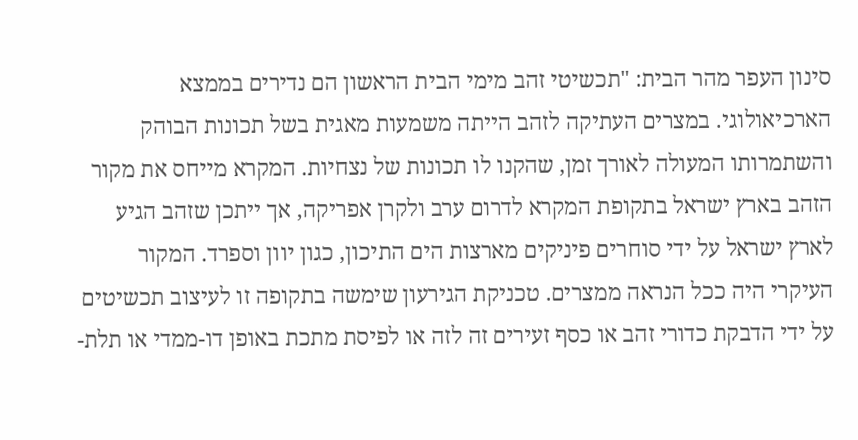סינון העפר מהר הבית: "תכשיטי זהב מימי הבית הראשון הם נדירים בממצא הארכיאולוגי. במצרים העתיקה לזהב הייתה משמעות מאגית בשל תכונות הבוהק והשתמרותו המעולה לאורך זמן, שהקנו לו תכונות של נצחיות. המקרא מייחס את מקור הזהב בארץ ישראל בתקופת המקרא לדרום ערב ולקרן אפריקה, אך ייתכן שזהב הגיע לארץ ישראל על ידי סוחרים פיניקים מארצות הים התיכון, כגון יוון וספרד. המקור העיקרי היה ככל הנראה ממצרים. טכניקת הגירעון שימשה בתקופה זו לעיצוב תכשיטים על ידי הדבקת כדורי זהב או כסף זעירים זה לזה או לפיסת מתכת באופן דו-ממדי או תלת-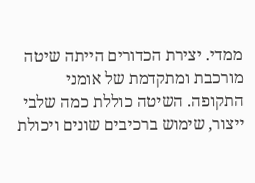ממדי. יצירת הכדורים הייתה שיטה מורכבת ומתקדמת של אומני התקופה. השיטה כוללת כמה שלבי ייצור, שימוש ברכיבים שונים ויכולת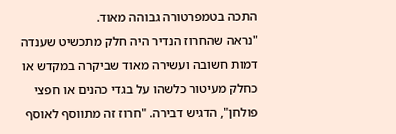התכה בטמפרטורה גבוהה מאוד.
"נראה שהחרוז הנדיר היה חלק מתכשיט שענדה דמות חשובה ועשירה מאוד שביקרה במקדש או כחלק מעיטור כלשהו על בגדי כהנים או חפצי פולחן", הדגיש דבירה. "חרוז זה מתווסף לאוסף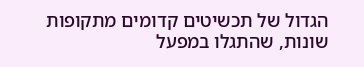הגדול של תכשיטים קדומים מתקופות שונות, שהתגלו במפעל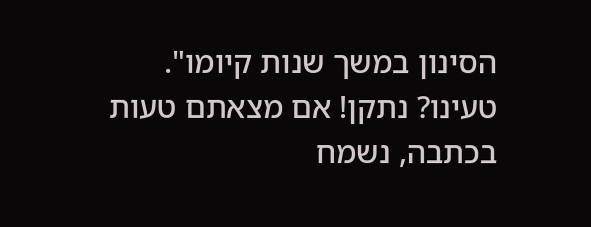הסינון במשך שנות קיומו".
טעינו? נתקן! אם מצאתם טעות בכתבה, נשמח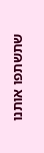שתשתפו אותנו